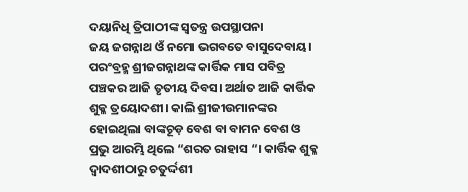ଦୟାନିଧି ତ୍ରିପାଠୀଙ୍କ ସ୍ଵତନ୍ତ୍ର ଉପସ୍ଥାପନା
ଜୟ ଜଗନ୍ନାଥ ଓଁ ନମୋ ଭଗବତେ ବାସୁଦେବାୟ।
ପରଂବ୍ରହ୍ମ ଶ୍ରୀଜଗନ୍ନାଥଙ୍କ କାର୍ତ୍ତିକ ମାସ ପବିତ୍ର ପଞ୍ଚକର ଆଜି ତୃତୀୟ ଦିବସ। ଅର୍ଥାତ ଆଜି କାର୍ତ୍ତିକ ଶୁକ୍ଳ ତ୍ରୟୋଦଶୀ। କାଲି ଶ୍ରୀଜୀଉମାନଙ୍କର ହୋଇଥିଲା ବାଙ୍କଚୂଡ଼ ବେଶ ବା ବାମନ ବେଶ ଓ ପ୍ରଭୁ ଆରମ୍ଭି ଥିଲେ “ଶରତ ରାହାସ “। କାର୍ତ୍ତିକ ଶୁକ୍ଳ ଦ୍ୱାଦଶୀଠାରୁ ଚତୁର୍ଦ୍ଦଶୀ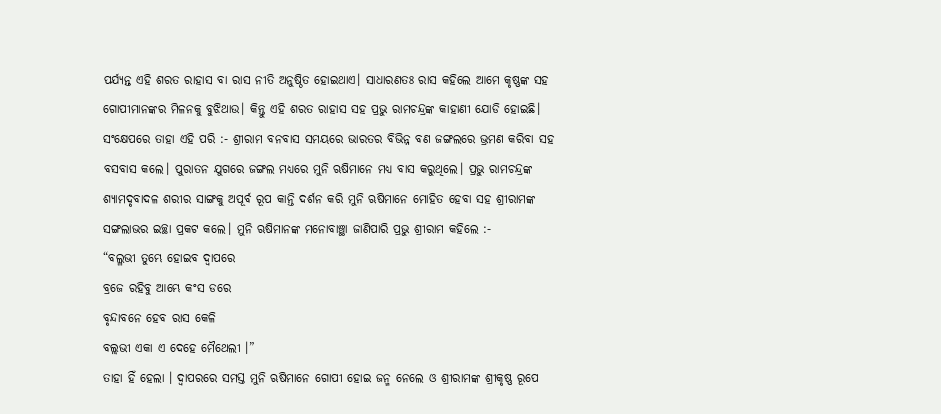ପର୍ଯ୍ୟନ୍ତ ଏହି ଶରତ ରାହାସ ବା ରାସ ନୀତି ଅନୁଷ୍ଠିତ ହୋଇଥାଏ। ସାଧାରଣତଃ ରାସ କହିଲେ ଆମେ କୃଷ୍ଣଙ୍କ ସହ ଗୋପୀମାନଙ୍କର ମିଳନକୁ ବୁଝିଥାଉ। କିନ୍ତୁ ଏହି ଶରତ ରାହାସ ସହ ପ୍ରଭୁ ରାମଚନ୍ଦ୍ରଙ୍କ କାହାଣୀ ଯୋଡି ହୋଇଛି। ସଂକ୍ଷେପରେ ତାହା ଏହି ପରି :- ଶ୍ରୀରାମ ବନବାସ ସମୟରେ ଭାରତର ବିଭିନ୍ନ ବଣ ଜଙ୍ଗଲରେ ଭ୍ରମଣ କରିବା ସହ ବସବାସ କଲେ। ପୁରାତନ ଯୁଗରେ ଜଙ୍ଗଲ ମଧ୍ୟରେ ମୁନି ଋଷିମାନେ ମଧ୍ୟ ବାସ କରୁଥିଲେ। ପ୍ରଭୁ ରାମଚନ୍ଦ୍ରଙ୍କ ଶ୍ୟାମଦୃବାଦଳ ଶରୀର ସାଙ୍ଗକୁ ଅପୂର୍ବ ରୂପ କାନ୍ତି ଦର୍ଶନ କରି ମୁନି ଋଷିମାନେ ମୋହିତ ହେବା ସହ ଶ୍ରୀରାମଙ୍କ ସଙ୍ଗଲାଭର ଇଚ୍ଛା ପ୍ରକଟ କଲେ। ମୁନି ଋଷିମାନଙ୍କ ମନୋବାଞ୍ଛା ଜାଣିପାରି ପ୍ରଭୁ ଶ୍ରୀରାମ କହିଲେ :-
“ବଲ୍ଳଭୀ ତୁମ୍ଭେ ହୋଇବ ଦ୍ୱାପରେ
ବ୍ରଜେ ରହିବୁ ଆମ୍ଭେ କଂସ ଡରେ
ବୃନ୍ଦାବନେ ହେବ ରାସ କେଳି
ବଲ୍ଲଭୀ ଏକା ଏ ଦେହେ ମୈଥେଲୀ ।”
ତାହା ହିଁ ହେଲା । ଦ୍ୱାପରରେ ସମସ୍ତ ମୁନି ଋଷିମାନେ ଗୋପୀ ହୋଇ ଜନ୍ମ ନେଲେ ଓ ଶ୍ରୀରାମଙ୍କ ଶ୍ରୀକୃଷ୍ଣ ରୂପେ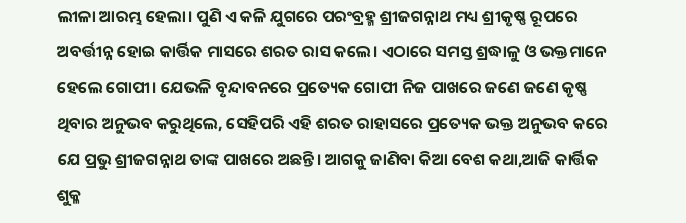ଲୀଳା ଆରମ୍ଭ ହେଲା। ପୁଣି ଏ କଳି ଯୁଗରେ ପରଂବ୍ରହ୍ମ ଶ୍ରୀଜଗନ୍ନାଥ ମଧ୍ୟ ଶ୍ରୀକୃଷ୍ଣ ରୂପରେ ଅବର୍ତ୍ତୀନ୍ନ ହୋଇ କାର୍ତ୍ତିକ ମାସରେ ଶରତ ରାସ କଲେ। ଏଠାରେ ସମସ୍ତ ଶ୍ରଦ୍ଧାଳୁ ଓ ଭକ୍ତମାନେ ହେଲେ ଗୋପୀ। ଯେଭଳି ବୃନ୍ଦାବନରେ ପ୍ରତ୍ୟେକ ଗୋପୀ ନିଜ ପାଖରେ ଜଣେ ଜଣେ କୃଷ୍ଣ ଥିବାର ଅନୁଭବ କରୁଥିଲେ, ସେହିପରି ଏହି ଶରତ ରାହାସରେ ପ୍ରତ୍ୟେକ ଭକ୍ତ ଅନୁଭବ କରେ ଯେ ପ୍ରଭୁ ଶ୍ରୀଜଗନ୍ନାଥ ତାଙ୍କ ପାଖରେ ଅଛନ୍ତି। ଆଗକୁ ଜାଣିବା କିଆ ବେଶ କଥା,ଆଜି କାର୍ତ୍ତିକ ଶୁକ୍ଳ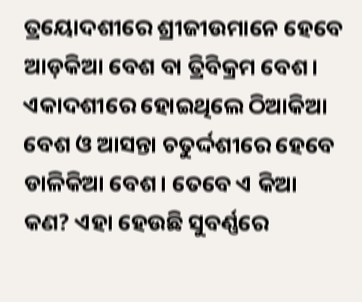ତ୍ରୟୋଦଶୀରେ ଶ୍ରୀଜୀଉମାନେ ହେବେ ଆଡ଼କିଆ ବେଶ ବା ତ୍ରିବିକ୍ରମ ବେଶ। ଏକାଦଶୀରେ ହୋଇଥିଲେ ଠିଆକିଆ ବେଶ ଓ ଆସନ୍ତା ଚତୁର୍ଦ୍ଦଶୀରେ ହେବେ ଡାଳିକିଆ ବେଶ। ତେବେ ଏ କିଆ କଣ? ଏହା ହେଉଛି ସୁବର୍ଣ୍ଣରେ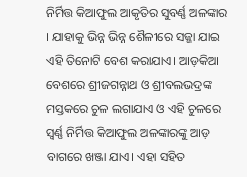ନିର୍ମିତ୍ତ କିଆଫୁଲ ଆକୃତିର ସୁବର୍ଣ୍ଣ ଅଳଙ୍କାର । ଯାହାକୁ ଭିନ୍ନ ଭିନ୍ନ ଶୈଳୀରେ ସଜ୍ଜା ଯାଇ ଏହି ତିନୋଟି ବେଶ କରାଯାଏ। ଆଡ଼କିଆ ବେଶରେ ଶ୍ରୀଜଗନ୍ନାଥ ଓ ଶ୍ରୀବଲଭଦ୍ରଙ୍କ ମସ୍ତକରେ ଚୁଳ ଲଗାଯାଏ ଓ ଏହି ଚୁଳରେ ସ୍ୱର୍ଣ୍ଣ ନିର୍ମିତ୍ତ କିଆଫୁଲ ଅଳଙ୍କାରଙ୍କୁ ଆଡ଼ ବାଗରେ ଖଞ୍ଜା ଯାଏ। ଏହା ସହିତ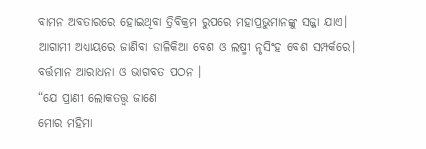ବାମନ ଅବତାରରେ ହୋଇଥିବା ତ୍ରିବିକ୍ରମ ରୁପରେ ମହାପ୍ରଭୁମାନଙ୍କୁ ସଜ୍ଜା ଯାଏ। ଆଗାମୀ ଅଧ୍ୟାୟରେ ଜାଣିବା ଡାଳିକିଆ ବେଶ ଓ ଲଷ୍ମୀ ନୃସିଂହ ବେଶ ସମ୍ପର୍କରେ। ବର୍ତ୍ତମାନ ଆରାଧନା ଓ ଭାଗବତ ପଠନ ।
“ଯେ ପ୍ରାଣୀ ଲୋକତତ୍ତ୍ୱ ଜାଣେ
ମୋର ମହିମା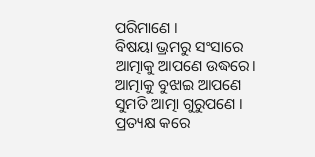ପରିମାଣେ ।
ବିଷୟା ଭ୍ରମରୁ ସଂସାରେ
ଆତ୍ମାକୁ ଆପଣେ ଉଦ୍ଧରେ।
ଆତ୍ମାକୁ ବୁଝାଇ ଆପଣେ
ସୁମତି ଆତ୍ମା ଗୁରୁପଣେ ।
ପ୍ରତ୍ୟକ୍ଷ କରେ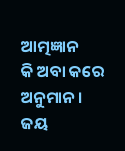ଆତ୍ମଜ୍ଞାନ
କି ଅବା କରେ ଅନୁମାନ।
ଜୟ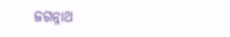ଜଗନ୍ନାଥ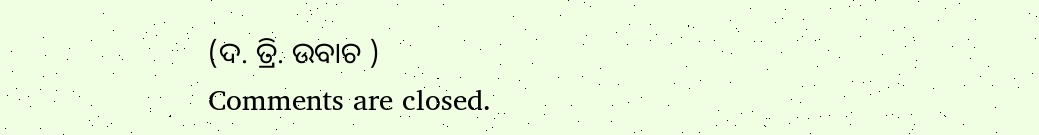(ଦ. ତ୍ରି. ଉବାଚ )
Comments are closed.